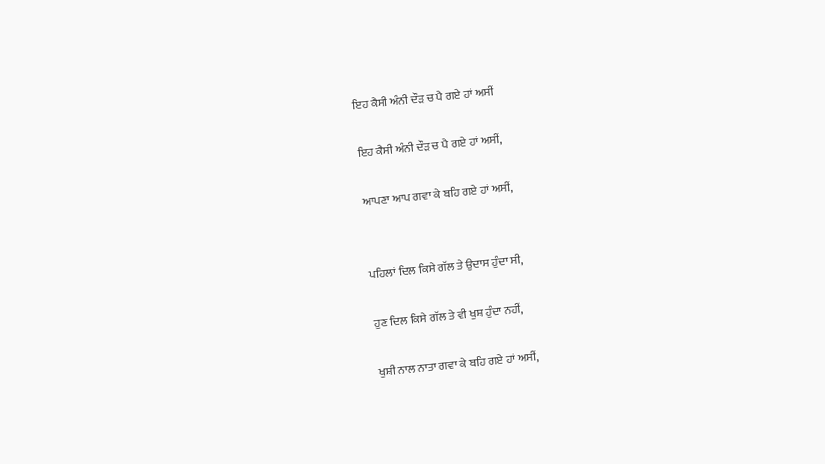ਇਹ ਕੈਸੀ ਅੰਨੀ ਦੌੜ ਚ ਪੈ ਗਏ ਹਾਂ ਅਸੀਂ

ਇਹ ਕੈਸੀ ਅੰਨੀ ਦੌੜ ਚ ਪੈ ਗਏ ਹਾਂ ਅਸੀਂ,

ਆਪਣਾ ਆਪ ਗਵਾ ਕੇ ਬਹਿ ਗਏ ਹਾਂ ਅਸੀਂ,


ਪਹਿਲਾਂ ਦਿਲ ਕਿਸੇ ਗੱਲ ਤੇ ਉਦਾਸ ਹੁੰਦਾ ਸੀ,

ਹੁਣ ਦਿਲ ਕਿਸੇ ਗੱਲ ਤੇ ਵੀ ਖੁਸ਼ ਹੁੰਦਾ ਨਹੀਂ,

ਖੁਸ਼ੀ ਨਾਲ ਨਾਤਾ ਗਵਾ ਕੇ ਬਹਿ ਗਏ ਹਾਂ ਅਸੀਂ,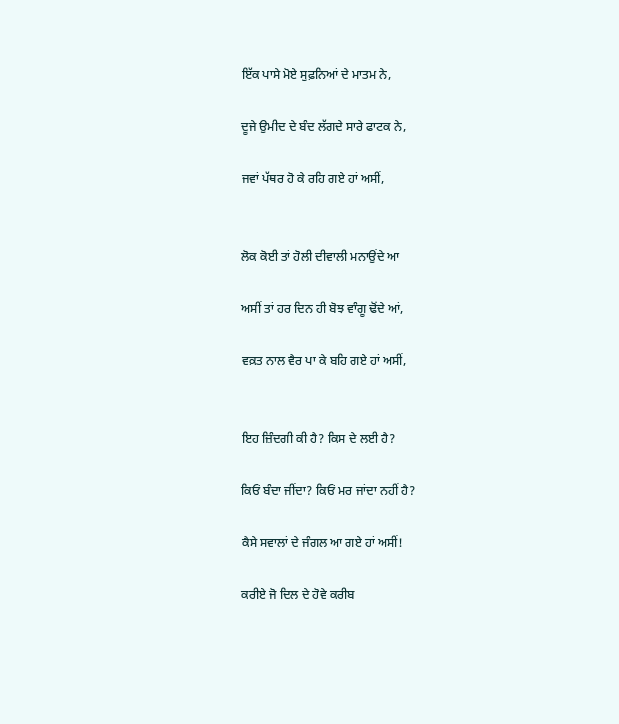ਇੱਕ ਪਾਸੇ ਮੋਏ ਸੁਫ਼ਨਿਆਂ ਦੇ ਮਾਤਮ ਨੇ,

ਦੂਜੇ ਉਮੀਦ ਦੇ ਬੰਦ ਲੱਗਦੇ ਸਾਰੇ ਫਾਟਕ ਨੇ,

ਜਵਾਂ ਪੱਥਰ ਹੋ ਕੇ ਰਹਿ ਗਏ ਹਾਂ ਅਸੀਂ,


ਲੋਕ ਕੋਈ ਤਾਂ ਹੋਲੀ ਦੀਵਾਲੀ ਮਨਾਉਂਦੇ ਆ

ਅਸੀਂ ਤਾਂ ਹਰ ਦਿਨ ਹੀ ਬੋਝ ਵਾੰਗੂ ਢੋਂਦੇ ਆਂ,

ਵਕ਼ਤ ਨਾਲ ਵੈਰ ਪਾ ਕੇ ਬਹਿ ਗਏ ਹਾਂ ਅਸੀਂ,


ਇਹ ਜ਼ਿੰਦਗੀ ਕੀ ਹੈ? ਕਿਸ ਦੇ ਲਈ ਹੈ?

ਕਿਓਂ ਬੰਦਾ ਜੀਂਦਾ? ਕਿਓਂ ਮਰ ਜਾਂਦਾ ਨਹੀਂ ਹੈ?

ਕੈਸੇ ਸਵਾਲਾਂ ਦੇ ਜੰਗਲ ਆ ਗਏ ਹਾਂ ਅਸੀਂ!

ਕਰੀਏ ਜੋ ਦਿਲ ਦੇ ਹੋਵੇ ਕਰੀਬ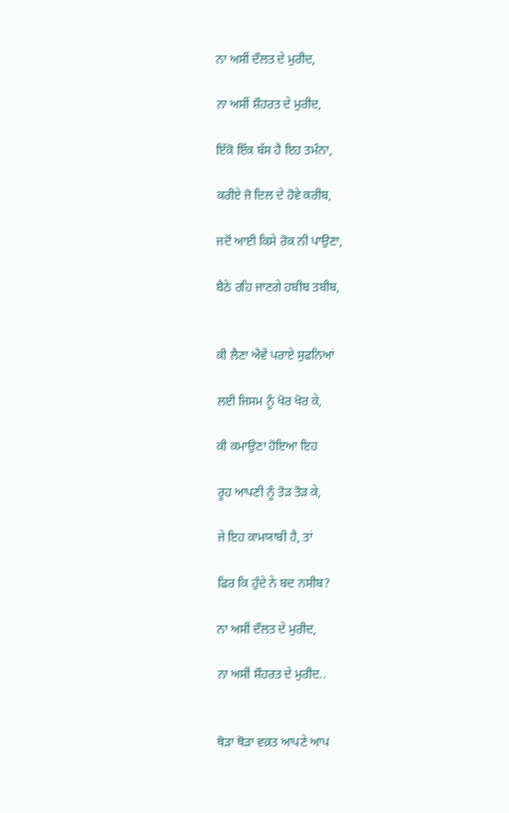ਨਾ ਅਸੀਂ ਦੌਲਤ ਦੇ ਮੁਰੀਦ,

ਨਾ ਅਸੀਂ ਸ਼ੌਹਰਤ ਦੇ ਮੁਰੀਦ,

ਇੱਕੋ ਇੱਕ ਬੱਸ ਹੈ ਇਹ ਤਮੰਨਾ,

ਕਰੀਏ ਜੋ ਦਿਲ ਦੇ ਹੋਵੇ ਕਰੀਬ,

ਜਦੋਂ ਆਈ ਕਿਸੇ ਰੋਕ ਨੀ ਪਾਉਣਾ,

ਬੈਠੇ ਰਹਿ ਜਾਣਗੇ ਹਬੀਬ ਤਬੀਬ,


ਕੀ ਲੈਣਾ ਐਵੇਂ ਪਰਾਏ ਸੁਫਨਿਆਂ

ਲਈ ਜਿਸਮ ਨੂੰ ਖੋਰ ਖੋਰ ਕੇ,

ਕੀ ਕਮਾਉਣਾ ਹੋਇਆ ਇਹ

ਰੂਹ ਆਪਣੀ ਨੂੰ ਤੋੜ ਤੋੜ ਕੇ,

ਜੇ ਇਹ ਕਾਮਯਾਬੀ ਹੈ, ਤਾਂ

ਫਿਰ ਕਿ ਹੁੰਦੇ ਨੇ ਬਦ ਨਸੀਬ?

ਨਾ ਅਸੀਂ ਦੌਲਤ ਦੇ ਮੁਰੀਦ,

ਨਾ ਅਸੀਂ ਸ਼ੌਹਰਤ ਦੇ ਮੁਰੀਦ..


ਥੋੜਾ ਥੋੜਾ ਵਕ਼ਤ ਆਪਣੇ ਆਪ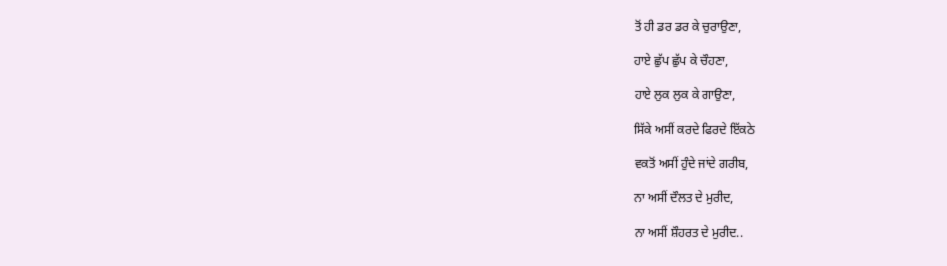ਤੋਂ ਹੀ ਡਰ ਡਰ ਕੇ ਚੁਰਾਉਣਾ,

ਹਾਏ ਛੁੱਪ ਛੁੱਪ ਕੇ ਚੌਹਣਾ,

ਹਾਏ ਲੁਕ ਲੁਕ ਕੇ ਗਾਉਣਾ,

ਸਿੱਕੇ ਅਸੀਂ ਕਰਦੇ ਫਿਰਦੇ ਇੱਕਠੇ

ਵਕਤੋਂ ਅਸੀਂ ਹੁੰਦੇ ਜਾਂਦੇ ਗਰੀਬ,

ਨਾ ਅਸੀਂ ਦੌਲਤ ਦੇ ਮੁਰੀਦ,

ਨਾ ਅਸੀਂ ਸ਼ੌਹਰਤ ਦੇ ਮੁਰੀਦ..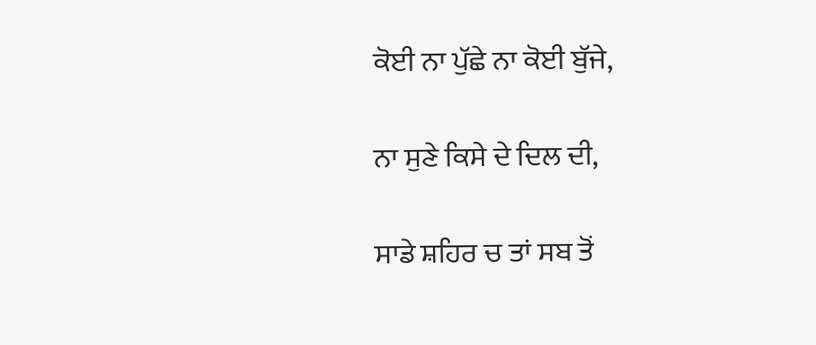ਕੋਈ ਨਾ ਪੁੱਛੇ ਨਾ ਕੋਈ ਬੁੱਜੇ,

ਨਾ ਸੁਣੇ ਕਿਸੇ ਦੇ ਦਿਲ ਦੀ,

ਸਾਡੇ ਸ਼ਹਿਰ ਚ ਤਾਂ ਸਬ ਤੋਂ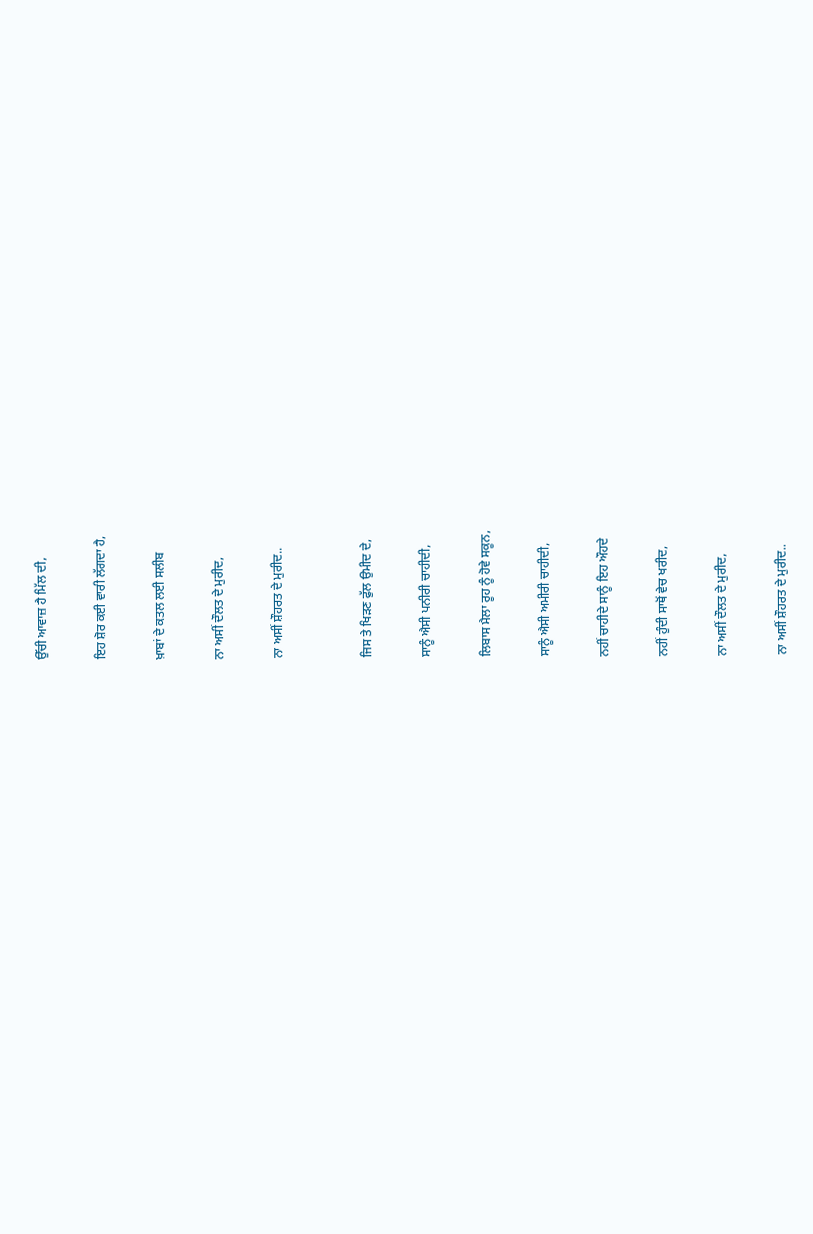ਉੱਚੀ ਆਵਾਜ਼ ਹੈ ਮਿੱਲ ਦੀ,

ਇਹ ਸ਼ੋਰ ਕਈ ਵਾਰੀ ਲੱਗਦਾ ਹੈ,

ਖ਼ਾਬਾਂ ਦੇ ਕਤਲ ਲਈ ਸਲੀਬ

ਨਾ ਅਸੀਂ ਦੌਲਤ ਦੇ ਮੁਰੀਦ,

ਨਾ ਅਸੀਂ ਸ਼ੌਹਰਤ ਦੇ ਮੁਰੀਦ..


ਜਿਸ ਤੇ ਖਿੜਣ ਫੁੱਲ ਉਮੀਦ ਦੇ,

ਸਾਨੂੰ ਐਸੀ ਪਨੀਰੀ ਚਾਹੀਦੀ,

ਲਿਬਾਸ ਮੈਲਾ ਰੂਹ ਨੂੰ ਹੋਵੇ ਸਕੂਨ,

ਸਾਨੂੰ ਐਸੀ ਅਮੀਰੀ ਚਾਹੀਦੀ,

ਨਹੀਂ ਚਾਹੀਦੇ ਸਾਨੂੰ ਇਹ ਔਹਦੇ

ਨਹੀਂ ਹੁੰਦੀ ਸਾਥੋਂ ਵੇਚ ਖਰੀਦ,

ਨਾ ਅਸੀਂ ਦੌਲਤ ਦੇ ਮੁਰੀਦ,

ਨਾ ਅਸੀਂ ਸ਼ੌਹਰਤ ਦੇ ਮੁਰੀਦ..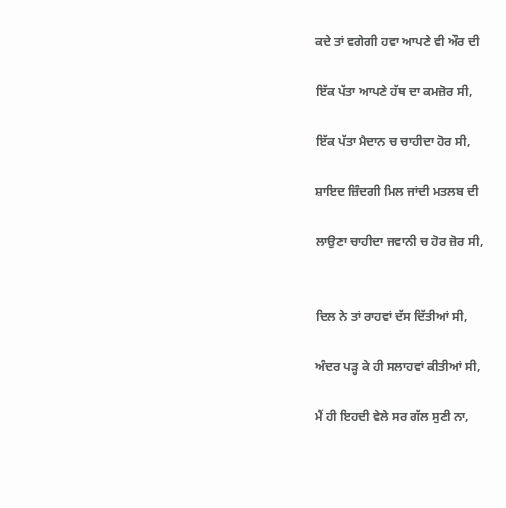ਕਦੇ ਤਾਂ ਵਗੇਗੀ ਹਵਾ ਆਪਣੇ ਵੀ ਔਰ ਦੀ

ਇੱਕ ਪੱਤਾ ਆਪਣੇ ਹੱਥ ਦਾ ਕਮਜ਼ੋਰ ਸੀ,

ਇੱਕ ਪੱਤਾ ਮੈਦਾਨ ਚ ਚਾਹੀਦਾ ਹੋਰ ਸੀ,

ਸ਼ਾਇਦ ਜ਼ਿੰਦਗੀ ਮਿਲ ਜਾਂਦੀ ਮਤਲਬ ਦੀ

ਲਾਉਣਾ ਚਾਹੀਦਾ ਜਵਾਨੀ ਚ ਹੋਰ ਜ਼ੋਰ ਸੀ,


ਦਿਲ ਨੇ ਤਾਂ ਰਾਹਵਾਂ ਦੱਸ ਦਿੱਤੀਆਂ ਸੀ,

ਅੰਦਰ ਪੜ੍ਹ ਕੇ ਹੀ ਸਲਾਹਵਾਂ ਕੀਤੀਆਂ ਸੀ,

ਮੈਂ ਹੀ ਇਹਦੀ ਵੇਲੇ ਸਰ ਗੱਲ ਸੁਣੀ ਨਾ,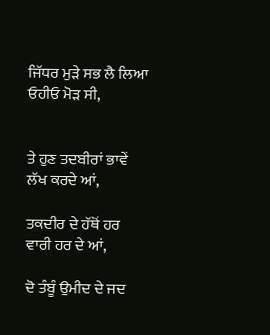ਜਿੱਧਰ ਮੁੜੇ ਸਭ ਲੈ ਲਿਆ ਓਹੀਓ ਮੋੜ ਸੀ,


ਤੇ ਹੁਣ ਤਦਬੀਰਾਂ ਭਾਵੇਂ ਲੱਖ ਕਰਦੇ ਆਂ,

ਤਕਦੀਰ ਦੇ ਹੱਥੋਂ ਹਰ ਵਾਰੀ ਹਰ ਦੇ ਆਂ,

ਦੋ ਤੰਬੂੰ ਉਮੀਦ ਦੇ ਜਦ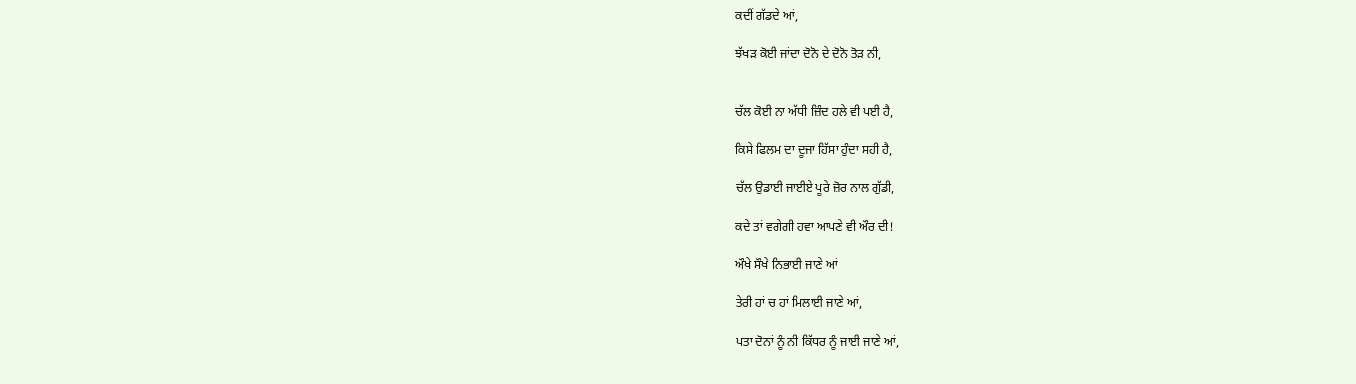ਕਦੀਂ ਗੱਡਦੇ ਆਂ,

ਝੱਖੜ ਕੋਈ ਜਾਂਦਾ ਦੋਨੋ ਦੇ ਦੋਨੋ ਤੋੜ ਨੀ,


ਚੱਲ ਕੋਈ ਨਾ ਅੱਧੀ ਜ਼ਿੰਦ ਹਲੇ ਵੀ ਪਈ ਹੈ,

ਕਿਸੇ ਫਿਲਮ ਦਾ ਦੂਜਾ ਹਿੱਸਾ ਹੁੰਦਾ ਸਹੀ ਹੈ,

ਚੱਲ ਉਡਾਈ ਜਾਈਏ ਪੂਰੇ ਜ਼ੋਰ ਨਾਲ ਗੁੱਡੀ,

ਕਦੇ ਤਾਂ ਵਗੇਗੀ ਹਵਾ ਆਪਣੇ ਵੀ ਔਰ ਦੀ!

ਔਖੇ ਸੌਖੇ ਨਿਭਾਈ ਜਾਣੇ ਆਂ

ਤੇਰੀ ਹਾਂ ਚ ਹਾਂ ਮਿਲਾਈ ਜਾਣੇ ਆਂ,

ਪਤਾ ਦੋਨਾਂ ਨੂੰ ਨੀ ਕਿੱਧਰ ਨੂੰ ਜਾਈ ਜਾਣੇ ਆਂ,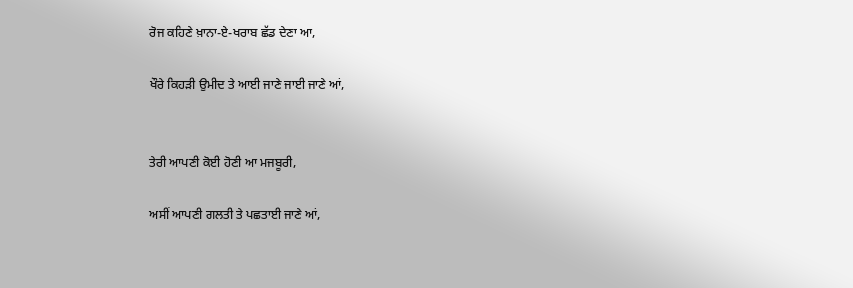ਰੋਜ ਕਹਿਣੇ ਖ਼ਾਨਾ-ਏ-ਖਰਾਬ ਛੱਡ ਦੇਣਾ ਆ,

ਖੌਰੇ ਕਿਹੜੀ ਉਮੀਦ ਤੇ ਆਈ ਜਾਣੇ ਜਾਈ ਜਾਣੇ ਆਂ,


ਤੇਰੀ ਆਪਣੀ ਕੋਈ ਹੋਣੀ ਆ ਮਜਬੂਰੀ,

ਅਸੀਂ ਆਪਣੀ ਗਲਤੀ ਤੇ ਪਛਤਾਈ ਜਾਣੇ ਆਂ,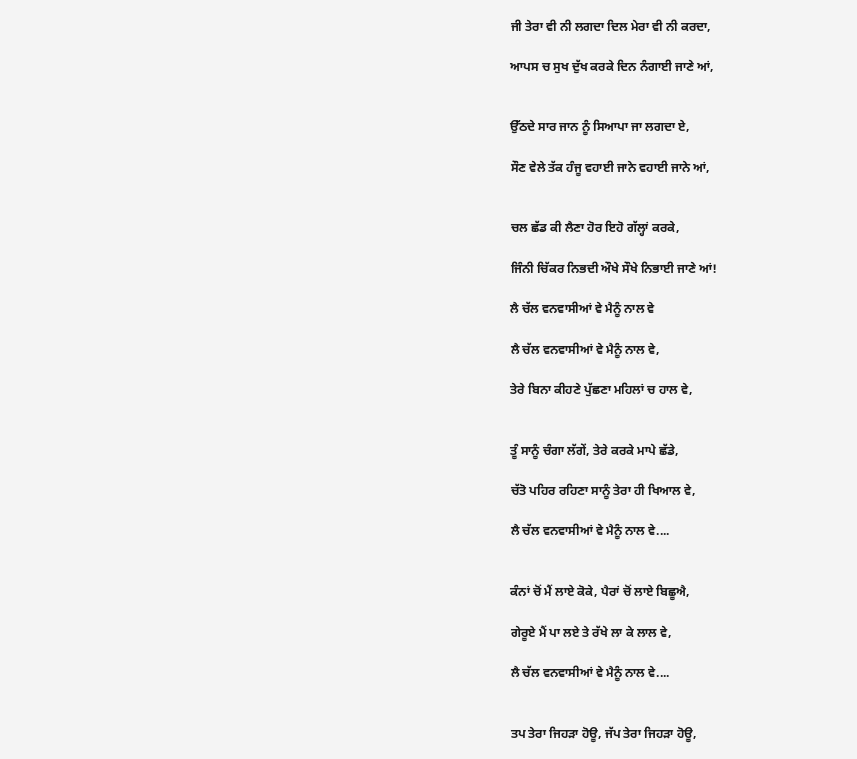ਜੀ ਤੇਰਾ ਵੀ ਨੀ ਲਗਦਾ ਦਿਲ ਮੇਰਾ ਵੀ ਨੀ ਕਰਦਾ,

ਆਪਸ ਚ ਸੁਖ ਦੁੱਖ ਕਰਕੇ ਦਿਨ ਨੰਗਾਈ ਜਾਣੇ ਆਂ,


ਉੱਠਦੇ ਸਾਰ ਜਾਨ ਨੂੰ ਸਿਆਪਾ ਜਾ ਲਗਦਾ ਏ,

ਸੌਣ ਵੇਲੇ ਤੱਕ ਹੰਜੂ ਵਹਾਈ ਜਾਨੇ ਵਹਾਈ ਜਾਨੇ ਆਂ,


ਚਲ ਛੱਡ ਕੀ ਲੈਣਾ ਹੋਰ ਇਹੋ ਗੱਲ੍ਹਾਂ ਕਰਕੇ,

ਜਿੰਨੀ ਚਿੱਕਰ ਨਿਭਦੀ ਔਖੇ ਸੌਖੇ ਨਿਭਾਈ ਜਾਣੇ ਆਂ!

ਲੈ ਚੱਲ ਵਨਵਾਸੀਆਂ ਵੇ ਮੈਨੂੰ ਨਾਲ ਵੇ

ਲੈ ਚੱਲ ਵਨਵਾਸੀਆਂ ਵੇ ਮੈਨੂੰ ਨਾਲ ਵੇ,

ਤੇਰੇ ਬਿਨਾ ਕੀਹਣੇ ਪੁੱਛਣਾ ਮਹਿਲਾਂ ਚ ਹਾਲ ਵੇ,


ਤੂੰ ਸਾਨੂੰ ਚੰਗਾ ਲੱਗੇਂ, ਤੇਰੇ ਕਰਕੇ ਮਾਪੇ ਛੱਡੇ,

ਚੱਤੋ ਪਹਿਰ ਰਹਿਣਾ ਸਾਨੂੰ ਤੇਰਾ ਹੀ ਖਿਆਲ ਵੇ,

ਲੈ ਚੱਲ ਵਨਵਾਸੀਆਂ ਵੇ ਮੈਨੂੰ ਨਾਲ ਵੇ....


ਕੰਨਾਂ ਚੋਂ ਮੈਂ ਲਾਏ ਕੋਕੇ, ਪੈਰਾਂ ਚੋਂ ਲਾਏ ਬਿਛੂਐ,

ਗੇਰੂਏ ਮੈਂ ਪਾ ਲਏ ਤੇ ਰੱਖੇ ਲਾ ਕੇ ਲਾਲ ਵੇ,

ਲੈ ਚੱਲ ਵਨਵਾਸੀਆਂ ਵੇ ਮੈਨੂੰ ਨਾਲ ਵੇ....


ਤਪ ਤੇਰਾ ਜਿਹੜਾ ਹੋਊ, ਜੱਪ ਤੇਰਾ ਜਿਹੜਾ ਹੋਊ,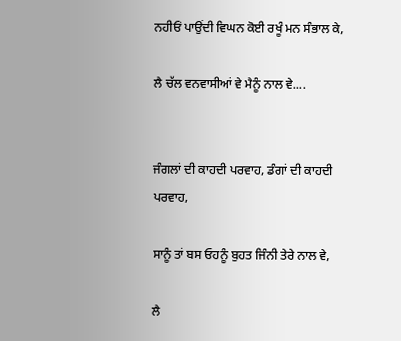ਨਹੀਓਂ ਪਾਉਂਦੀ ਵਿਘਨ ਕੋਈ ਰਖੂੰ ਮਨ ਸੰਭਾਲ ਕੇ,

ਲੈ ਚੱਲ ਵਨਵਾਸੀਆਂ ਵੇ ਮੈਨੂੰ ਨਾਲ ਵੇ....


ਜੰਗਲਾਂ ਦੀ ਕਾਹਦੀ ਪਰਵਾਹ, ਡੰਗਾਂ ਦੀ ਕਾਹਦੀ ਪਰਵਾਹ,

ਸਾਨੂੰ ਤਾਂ ਬਸ ਓਹਨੂੰ ਬੁਹਤ ਜਿੰਨੀ ਤੇਰੇ ਨਾਲ ਵੇ,

ਲੈ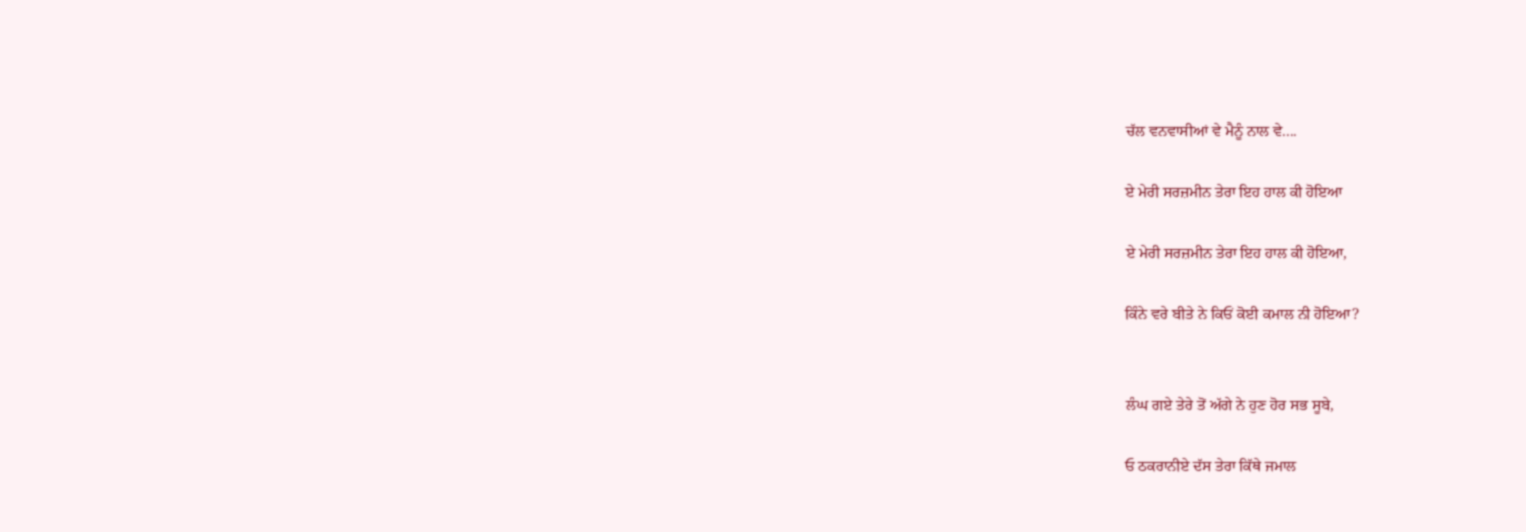ਚੱਲ ਵਨਵਾਸੀਆਂ ਵੇ ਮੈਨੂੰ ਨਾਲ ਵੇ....

ਏ ਮੇਰੀ ਸਰਜ਼ਮੀਨ ਤੇਰਾ ਇਹ ਹਾਲ ਕੀ ਹੋਇਆ

ਏ ਮੇਰੀ ਸਰਜ਼ਮੀਨ ਤੇਰਾ ਇਹ ਹਾਲ ਕੀ ਹੋਇਆ,

ਕਿੰਨੇ ਵਰੇ ਬੀਤੇ ਨੇ ਕਿਓਂ ਕੋਈ ਕਮਾਲ ਨੀ ਹੋਇਆ?


ਲੰਘ ਗਏ ਤੇਰੇ ਤੋਂ ਅੱਗੇ ਨੇ ਹੁਣ ਹੋਰ ਸਭ ਸੂਬੇ,

ਓ ਠਕਰਾਨੀਏ ਦੱਸ ਤੇਰਾ ਕਿੱਥੇ ਜਮਾਲ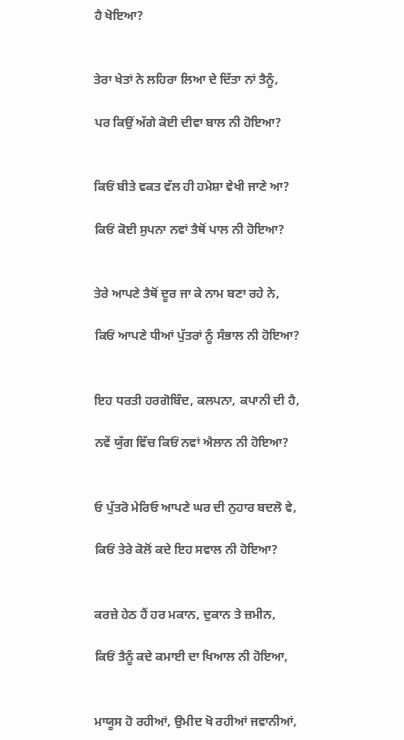ਹੈ ਖੋਇਆ?


ਤੇਰਾ ਖੇਤਾਂ ਨੇ ਲਹਿਰਾ ਲਿਆ ਦੇ ਦਿੱਤਾ ਨਾਂ ਤੈਨੂੰ,

ਪਰ ਕਿਉਂ ਅੱਗੇ ਕੋਈ ਦੀਵਾ ਬਾਲ ਨੀ ਹੋਇਆ?


ਕਿਓਂ ਬੀਤੇ ਵਕਤ ਵੱਲ ਹੀ ਹਮੇਸ਼ਾ ਵੇਖੀ ਜਾਣੇ ਆ?

ਕਿਓਂ ਕੋਈ ਸੁਪਨਾ ਨਵਾਂ ਤੈਥੋਂ ਪਾਲ ਨੀ ਹੋਇਆ?


ਤੇਰੇ ਆਪਣੇ ਤੈਥੋਂ ਦੂਰ ਜਾ ਕੇ ਨਾਮ ਬਣਾ ਰਹੇ ਨੇ,

ਕਿਓਂ ਆਪਣੇ ਧੀਆਂ ਪੁੱਤਰਾਂ ਨੂੰ ਸੰਭਾਲ ਨੀ ਹੋਇਆ?


ਇਹ ਧਰਤੀ ਹਰਗੋਬਿੰਦ, ਕਲਪਨਾ, ਕਪਾਨੀ ਦੀ ਹੈ,

ਨਵੇਂ ਯੁੱਗ ਵਿੱਚ ਕਿਓਂ ਨਵਾਂ ਐਲਾਨ ਨੀ ਹੋਇਆ?


ਓ ਪੁੱਤਰੋ ਮੇਰਿਓ ਆਪਣੇ ਘਰ ਦੀ ਨੁਹਾਰ ਬਦਲੋ ਵੇ,

ਕਿਓਂ ਤੇਰੇ ਕੋਲੋਂ ਕਦੇ ਇਹ ਸਵਾਲ ਨੀ ਹੋਇਆ?


ਕਰਜ਼ੇ ਹੇਠ ਹੈਂ ਹਰ ਮਕਾਨ, ਦੁਕਾਨ ਤੇ ਜ਼ਮੀਨ,

ਕਿਓਂ ਤੈਨੂੰ ਕਦੇ ਕਮਾਈ ਦਾ ਖਿਆਲ ਨੀ ਹੋਇਆ,


ਮਾਯੂਸ ਹੋ ਰਹੀਆਂ, ਉਮੀਦ ਖੋ ਰਹੀਆਂ ਜਵਾਨੀਆਂ,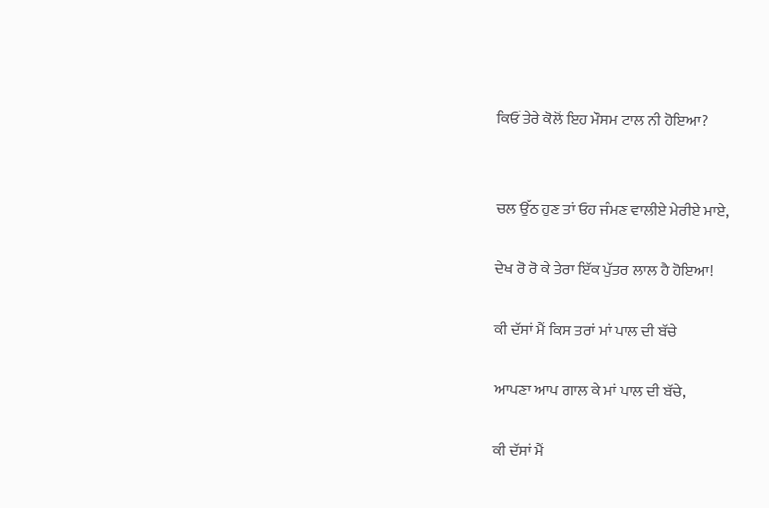ਕਿਓਂ ਤੇਰੇ ਕੋਲੋਂ ਇਹ ਮੌਸਮ ਟਾਲ ਨੀ ਹੋਇਆ?


ਚਲ ਉੱਠ ਹੁਣ ਤਾਂ ਓਹ ਜੰਮਣ ਵਾਲੀਏ ਮੇਰੀਏ ਮਾਏ,

ਦੇਖ ਰੋ ਰੋ ਕੇ ਤੇਰਾ ਇੱਕ ਪੁੱਤਰ ਲਾਲ ਹੈ ਹੋਇਆ!

ਕੀ ਦੱਸਾਂ ਮੈਂ ਕਿਸ ਤਰਾਂ ਮਾਂ ਪਾਲ ਦੀ ਬੱਚੇ

ਆਪਣਾ ਆਪ ਗਾਲ ਕੇ ਮਾਂ ਪਾਲ ਦੀ ਬੱਚੇ,

ਕੀ ਦੱਸਾਂ ਮੈਂ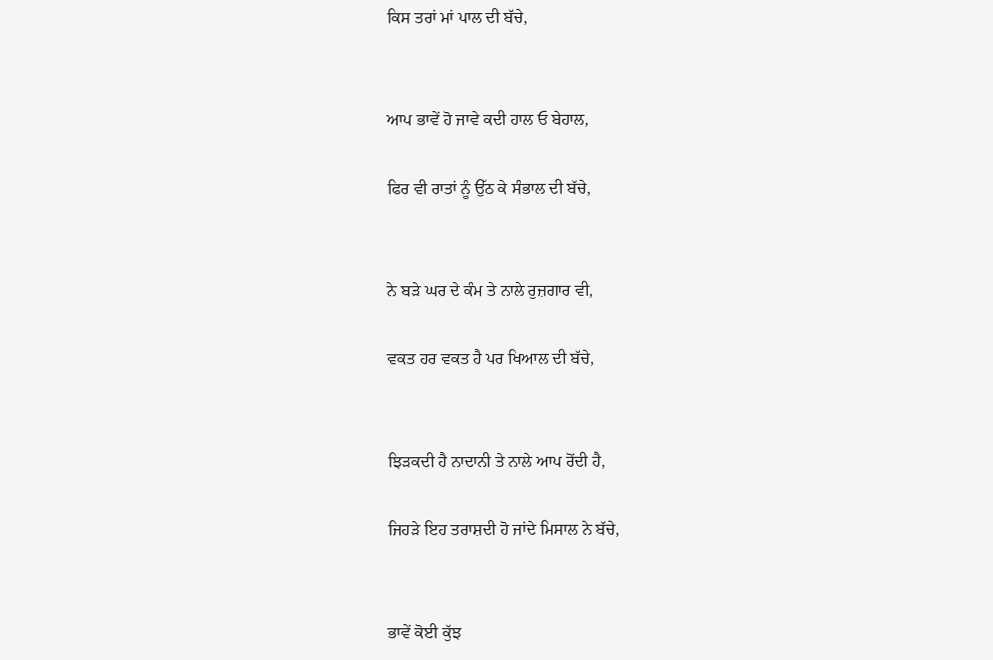ਕਿਸ ਤਰਾਂ ਮਾਂ ਪਾਲ ਦੀ ਬੱਚੇ,


ਆਪ ਭਾਵੇਂ ਹੋ ਜਾਵੇ ਕਦੀ ਹਾਲ ਓ ਬੇਹਾਲ,

ਫਿਰ ਵੀ ਰਾਤਾਂ ਨੂੰ ਉੱਠ ਕੇ ਸੰਭਾਲ ਦੀ ਬੱਚੇ,


ਨੇ ਬੜੇ ਘਰ ਦੇ ਕੰਮ ਤੇ ਨਾਲੇ ਰੁਜ਼ਗਾਰ ਵੀ,

ਵਕਤ ਹਰ ਵਕਤ ਹੈ ਪਰ ਖਿਆਲ ਦੀ ਬੱਚੇ,


ਝਿੜਕਦੀ ਹੈ ਨਾਦਾਨੀ ਤੇ ਨਾਲੇ ਆਪ ਰੋਂਦੀ ਹੈ,

ਜਿਹੜੇ ਇਹ ਤਰਾਸ਼ਦੀ ਹੋ ਜਾਂਦੇ ਮਿਸਾਲ ਨੇ ਬੱਚੇ,


ਭਾਵੇਂ ਕੋਈ ਕੁੱਝ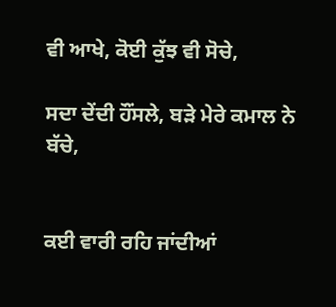ਵੀ ਆਖੇ, ਕੋਈ ਕੁੱਝ ਵੀ ਸੋਚੇ,

ਸਦਾ ਦੇਂਦੀ ਹੌਂਸਲੇ, ਬੜੇ ਮੇਰੇ ਕਮਾਲ ਨੇ ਬੱਚੇ,


ਕਈ ਵਾਰੀ ਰਹਿ ਜਾਂਦੀਆਂ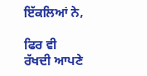ਇੱਕਲਿਆਂ ਨੇ,

ਫਿਰ ਵੀ ਰੱਖਦੀ ਆਪਣੇ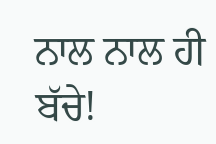ਨਾਲ ਨਾਲ ਹੀ ਬੱਚੇ!